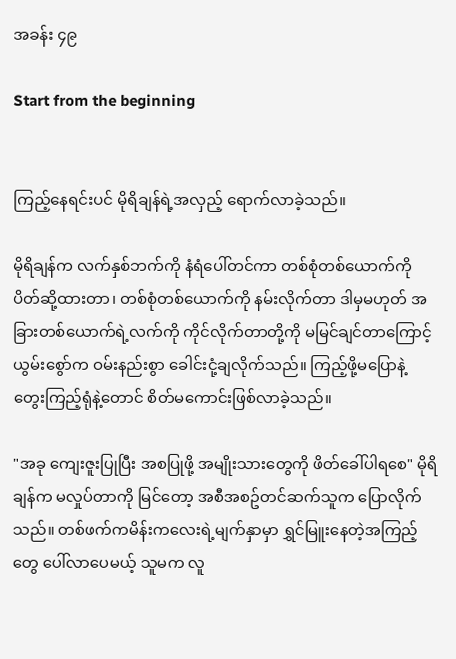အခန်း ၄၉

Start from the beginning


ကြည့်နေရင်းပင် မိုရိချန်ရဲ့အလှည့် ရောက်လာခဲ့သည်။

မိုရိချန်က လက်နှစ်ဘက်ကို နံရံပေါ်တင်ကာ တစ်စုံတစ်ယောက်ကို ပိတ်ဆို့ထားတာ၊ တစ်စုံတစ်ယောက်ကို နမ်းလိုက်တာ ဒါမှမဟုတ် အခြားတစ်ယောက်ရဲ့လက်ကို ကိုင်လိုက်တာတို့ကို မမြင်ချင်တာကြောင့် ယွမ်းစွော်က ဝမ်းနည်းစွာ ခေါင်းငုံ့ချလိုက်သည်။ ကြည့်ဖို့မပြောနဲ့ တွေးကြည့်ရုံနဲ့တောင် စိတ်မကောင်းဖြစ်လာခဲ့သည်။

"အခု ကျေးဇူးပြုပြီး အစပြုဖို့ အမျိုးသားတွေကို ဖိတ်ခေါ်ပါရစေ" မိုရိချန်က မလှုပ်တာကို မြင်တော့ အစီအစဥ်တင်ဆက်သူက ပြောလိုက်သည်။ တစ်ဖက်ကမိန်းကလေးရဲ့မျက်နှာမှာ ရွှင်မြူးနေတဲ့အကြည့်တွေ ပေါ်လာပေမယ့် သူမက လူ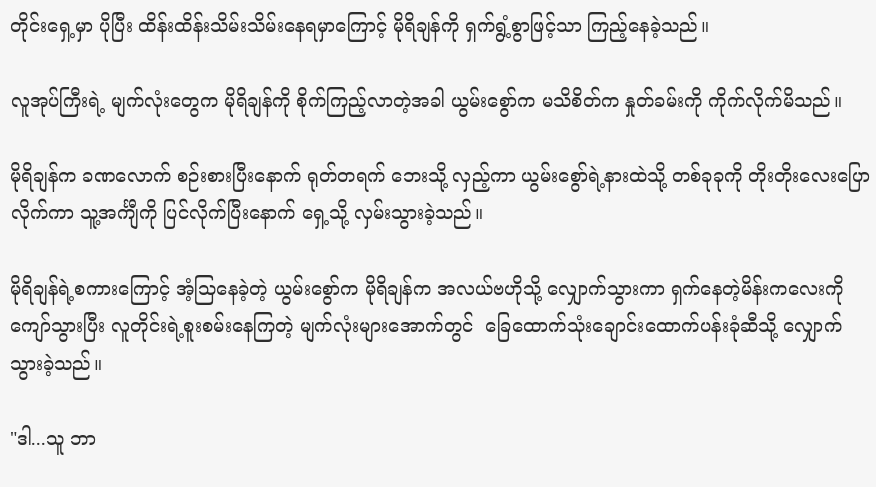တိုင်းရှေ့မှာ ပိုပြီး ထိန်းထိန်းသိမ်းသိမ်းနေရမှာကြောင့် မိုရိချန်ကို ရှက်ရွံ့စွာဖြင့်သာ ကြည့်နေခဲ့သည်။

လူအုပ်ကြီးရဲ့ မျက်လုံးတွေက မိုရိချန်ကို စိုက်ကြည့်လာတဲ့အခါ ယွမ်းစွော်က မသိစိတ်က နှုတ်ခမ်းကို ကိုက်လိုက်မိသည်။

မိုရိချန်က ခဏလောက် စဉ်းစားပြီးနောက် ရုတ်တရက် ဘေးသို့ လှည့်ကာ ယွမ်းစွော်ရဲ့နားထဲသို့ တစ်ခုခုကို တိုးတိုးလေးပြောလိုက်ကာ သူ့အင်္ကျီကို ပြင်လိုက်ပြီးနောက် ရှေ့သို့ လှမ်းသွားခဲ့သည်။

မိုရိချန်ရဲ့စကားကြောင့် အံ့သြနေခဲ့တဲ့ ယွမ်းစွော်က မိုရိချန်က အလယ်ဗဟိုသို့ လျှောက်သွားကာ ရှက်နေတဲ့မိန်းကလေးကို ကျော်သွားပြီး လူတိုင်းရဲ့စူးစမ်းနေကြတဲ့ မျက်လုံးများအောက်တွင်  ခြေထောက်သုံးချောင်းထောက်ပန်းခုံဆီသို့ လျှောက်သွားခဲ့သည်။

"ဒါ...သူ ဘာ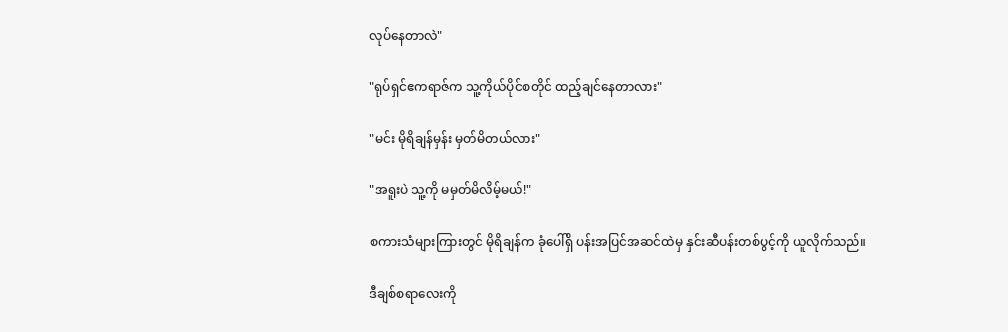လုပ်နေတာလဲ"

"ရုပ်ရှင်ဧကရာဇ်က သူ့ကိုယ်ပိုင်စတိုင် ထည့်ချင်နေတာလား"

"မင်း မိုရိချန်မှန်း မှတ်မိတယ်လား"

"အရူးပဲ သူ့ကို မမှတ်မိလိမ့်မယ်!"

စကားသံများကြားတွင် မိုရိချန်က ခုံပေါ်ရှိ ပန်းအပြင်အဆင်ထဲမှ နှင်းဆီပန်းတစ်ပွင့်ကို ယူလိုက်သည်။

ဒီချစ်စရာလေးကို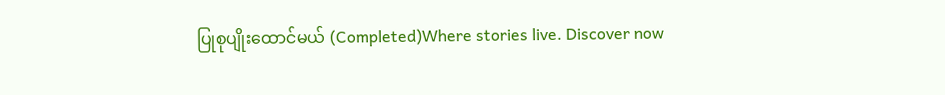ပြုစုပျိုးထောင်မယ် (Completed)Where stories live. Discover now